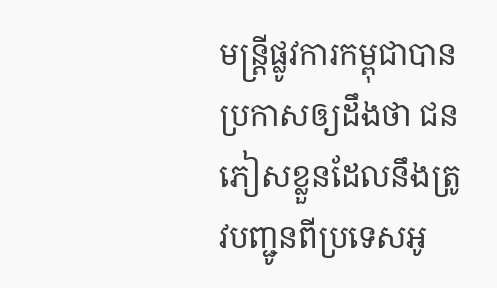មន្ត្រីផ្លូវការកម្ពុជាបានប្រកាសឲ្យដឹងថា ជនភៀសខ្លួនដែលនឹងត្រូវបញ្ជូនពីប្រទេសអូ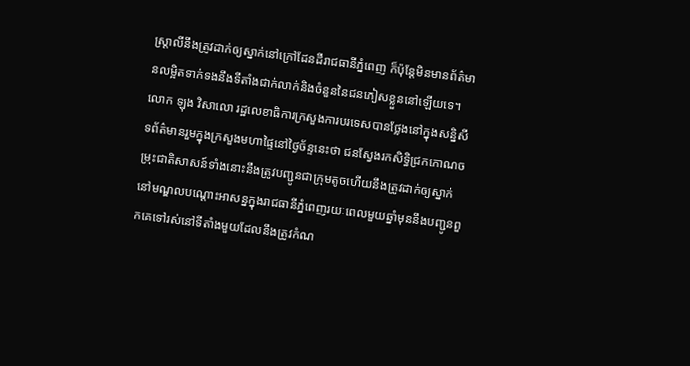ស្រ្តាលីនឹងត្រូវដាក់ឲ្យស្នាក់នៅក្រៅដែនដីរាជធានីភ្នំពេញ ក៏ប៉ុន្តែមិនមានព័ត៌មានលម្អិតទាក់ទងនឹងទីតាំងជាក់លាក់និងចំនួននៃជនភៀសខ្លួននៅឡើយទេ។
លោក ឡុង វិសាលោ រដ្ឋលេខាធិការក្រសួងការបរទេសបានថ្លែងនៅក្នុងសន្និសីទព័ត៌មានរួមក្នុងក្រសួងមហាផ្ទៃនៅថ្ងៃច័ន្ទនេះថា ជនស្វែងរកសិទ្ធិជ្រកកោណចម្រុះជាតិសាសន៍ទាំងនោះនឹងត្រូវបញ្ជូនជាក្រុមតូចហើយនឹងត្រូវដាក់ឲ្យស្នាក់នៅមណ្ឌលបណ្តោះអាសន្នក្នុងរាជធានីភ្នំពេញរយៈពេលមួយឆ្នាំមុននឹងបញ្ជូនពួកគេទៅរស់នៅទីតាំងមួយដែលនឹងត្រូវកំណ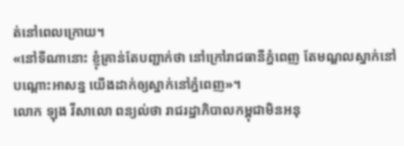ត់នៅពេលក្រោយ។
«នៅទីណានោះ ខ្ញុំគ្រាន់តែបញ្ជាក់ថា នៅក្រៅរាជធានីភ្នំពេញ តែមណ្ឌលស្នាក់នៅបណ្តោះអាសន្ន យើងដាក់ឲ្យស្នាក់នៅភ្នំពេញ»។
លោក ឡុង វីសាលោ ពន្យល់ថា រាជរដ្ឋាភិបាលកម្ពុជាមិនអនុ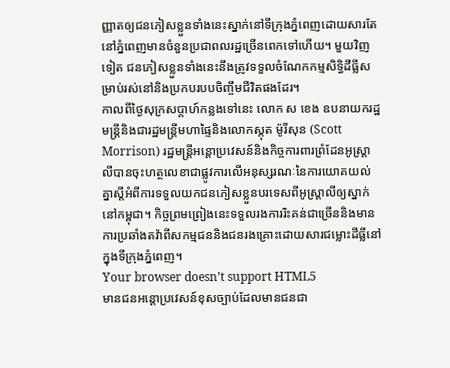ញ្ញាតឲ្យជនភៀសខ្លួនទាំងនេះស្នាក់នៅទីក្រុងភ្នំពេញដោយសារតែនៅភ្នំពេញមានចំនួនប្រជាពលរដ្ឋច្រើនពេកទៅហើយ។ មួយវិញទៀត ជនភៀសខ្លួនទាំងនេះនឹងត្រូវទទួលចំណែកកម្មសិទ្ធិដីធ្លីសម្រាប់រស់នៅនិងប្រកបរបបចិញ្ចឹមជីវិតផងដែរ។
កាលពីថ្ងៃសុក្រសប្តាហ៍កន្លងទៅនេះ លោក ស ខេង ឧបនាយករដ្ឋមន្ត្រីនិងជារដ្ឋមន្ត្រីមហាផ្ទៃនិងលោកស្កុត ម៉ូរីសុន (Scott Morrison) រដ្ឋមន្ត្រីអន្តោប្រវេសន៍និងកិច្ចការពារព្រំដែនអូស្ត្រាលីបានចុះហត្ថលេខាជាផ្លូវការលើអនុស្សរណៈនៃការយោគយល់គ្នាស្តីអំពីការទទួលយកជនភៀសខ្លួនបរទេសពីអូស្រ្តាលីឲ្យស្នាក់នៅកម្ពុជា។ កិច្ចព្រមព្រៀងនេះទទួលរងការរិះគន់ជាច្រើននិងមានការប្រឆាំងតវ៉ាពីសកម្មជននិងជនរងគ្រោះដោយសារជម្លោះដីធ្លីនៅក្នុងទីក្រុងភ្នំពេញ។
Your browser doesn’t support HTML5
មានជនអន្តោប្រវេសន៍ខុសច្បាប់ដែលមានជនជា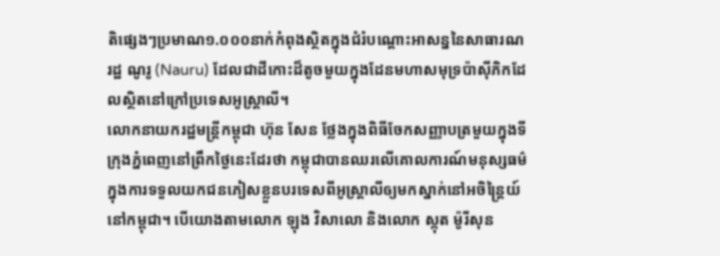តិផ្សេងៗប្រមាណ១.០០០នាក់កំពុងស្ថិតក្នុងជំរំបណ្តោះអាសន្ននៃសាធារណរដ្ឋ ណូរូ (Nauru) ដែលជាដីកោះដ៏តូចមួយក្នុងដែនមហាសមុទ្រប៉ាស៊ីភិកដែលស្ថិតនៅក្រៅប្រទេសអូស្ត្រាលី។
លោកនាយករដ្ឋមន្ត្រីកម្ពុជា ហ៊ុន សែន ថ្លែងក្នុងពិធីចែកសញ្ញាបត្រមួយក្នុងទីក្រុងភ្នំពេញនៅព្រឹកថ្ងៃនេះដែរថា កម្ពុជាបានឈរលើគោលការណ៍មនុស្សធម៌ក្នុងការទទួលយកជនភៀសខ្លួនបរទេសពីអូស្ត្រាលីឲ្យមកស្នាក់នៅអចិន្ត្រៃយ៍នៅកម្ពុជា។ បើយោងតាមលោក ឡុង វិសាលោ និងលោក ស្កុត ម៉ូរីសុន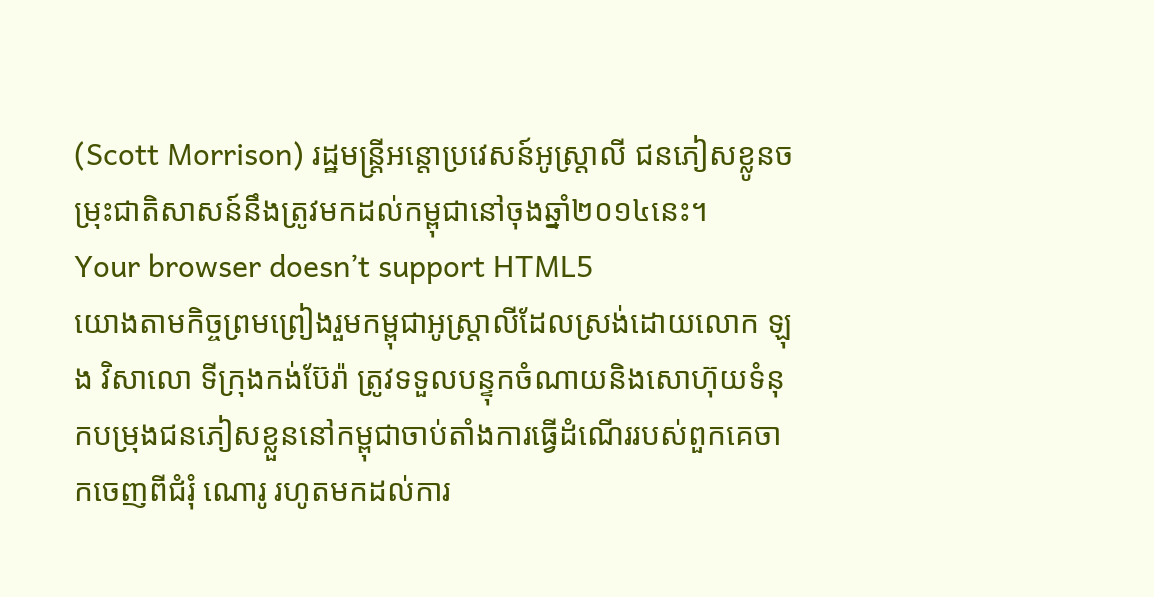(Scott Morrison) រដ្ឋមន្ត្រីអន្តោប្រវេសន៍អូស្ត្រាលី ជនភៀសខ្លូនចម្រុះជាតិសាសន៍នឹងត្រូវមកដល់កម្ពុជានៅចុងឆ្នាំ២០១៤នេះ។
Your browser doesn’t support HTML5
យោងតាមកិច្ចព្រមព្រៀងរួមកម្ពុជាអូស្ត្រាលីដែលស្រង់ដោយលោក ឡុង វិសាលោ ទីក្រុងកង់ប៊ែរ៉ា ត្រូវទទួលបន្ទុកចំណាយនិងសោហ៊ុយទំនុកបម្រុងជនភៀសខ្លួននៅកម្ពុជាចាប់តាំងការធ្វើដំណើររបស់ពួកគេចាកចេញពីជំរុំ ណោរូ រហូតមកដល់ការ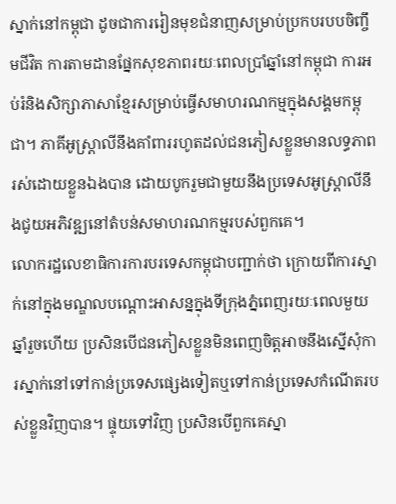ស្នាក់នៅកម្ពុជា ដូចជាការរៀនមុខជំនាញសម្រាប់ប្រកបរបបចិញ្ចឹមជីវិត ការតាមដានផ្នែកសុខភាពរយៈពេលប្រាំឆ្នាំនៅកម្ពុជា ការអប់រំនិងសិក្សាភាសាខ្មែរសម្រាប់ធ្វើសមាហរណកម្មក្នុងសង្គមកម្ពុជា។ ភាគីអូស្ត្រាលីនឹងគាំពាររហូតដល់ជនភៀសខ្លួនមានលទ្ធភាពរស់ដោយខ្លួនឯងបាន ដោយបូករួមជាមួយនឹងប្រទេសអូស្ត្រាលីនឹងជូយអភិវឌ្ឍនៅតំបន់សមាហរណកម្មរបស់ពួកគេ។
លោករដ្ឋលេខាធិការការបរទេសកម្ពុជាបញ្ជាក់ថា ក្រោយពីការស្នាក់នៅក្នុងមណ្ឌលបណ្តោះអាសន្នក្នុងទីក្រុងភ្នំពេញរយៈពេលមួយឆ្នាំរួចហើយ ប្រសិនបើជនភៀសខ្លួនមិនពេញចិត្តអាចនឹងស្នើសុំការស្នាក់នៅទៅកាន់ប្រទេសផ្សេងទៀតឬទៅកាន់ប្រទេសកំណើតរបស់ខ្លួនវិញបាន។ ផ្ទុយទៅវិញ ប្រសិនបើពួកគេស្នា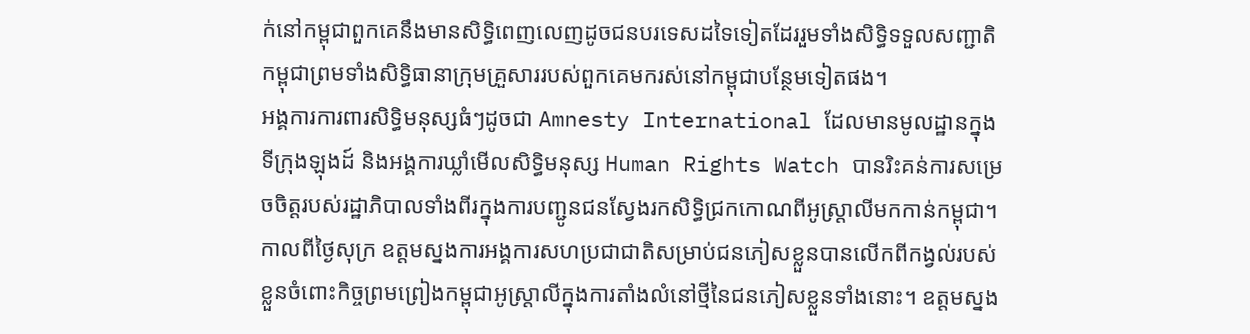ក់នៅកម្ពុជាពួកគេនឹងមានសិទ្ធិពេញលេញដូចជនបរទេសដទៃទៀតដែររួមទាំងសិទ្ធិទទួលសញ្ជាតិកម្ពុជាព្រមទាំងសិទ្ធិធានាក្រុមគ្រួសាររបស់ពួកគេមករស់នៅកម្ពុជាបន្ថែមទៀតផង។
អង្គការការពារសិទ្ធិមនុស្សធំៗដូចជា Amnesty International ដែលមានមូលដ្ឋានក្នុងទីក្រុងឡុងដ៍ និងអង្គការឃ្លាំមើលសិទ្ធិមនុស្ស Human Rights Watch បានរិះគន់ការសម្រេចចិត្តរបស់រដ្ឋាភិបាលទាំងពីរក្នុងការបញ្ជូនជនស្វែងរកសិទ្ធិជ្រកកោណពីអូស្ត្រាលីមកកាន់កម្ពុជា។
កាលពីថ្ងៃសុក្រ ឧត្តមស្នងការអង្គការសហប្រជាជាតិសម្រាប់ជនភៀសខ្លួនបានលើកពីកង្វល់របស់ខ្លួនចំពោះកិច្ចព្រមព្រៀងកម្ពុជាអូស្ត្រាលីក្នុងការតាំងលំនៅថ្មីនៃជនភៀសខ្លួនទាំងនោះ។ ឧត្តមស្នង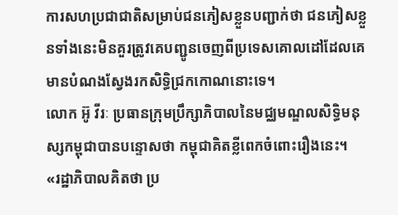ការសហប្រជាជាតិសម្រាប់ជនភៀសខ្លួនបញ្ជាក់ថា ជនភៀសខ្លួនទាំងនេះមិនគួរត្រូវគេបញ្ជូនចេញពីប្រទេសគោលដៅដែលគេមានបំណងស្វែងរកសិទ្ធិជ្រកកោណនោះទេ។
លោក អ៊ូ វីរៈ ប្រធានក្រុមប្រឹក្សាភិបាលនៃមជ្ឈមណ្ឌលសិទ្ធិមនុស្សកម្ពុជាបានបន្ទោសថា កម្ពុជាគិតខ្លីពេកចំពោះរឿងនេះ។
«រដ្ឋាភិបាលគិតថា ប្រ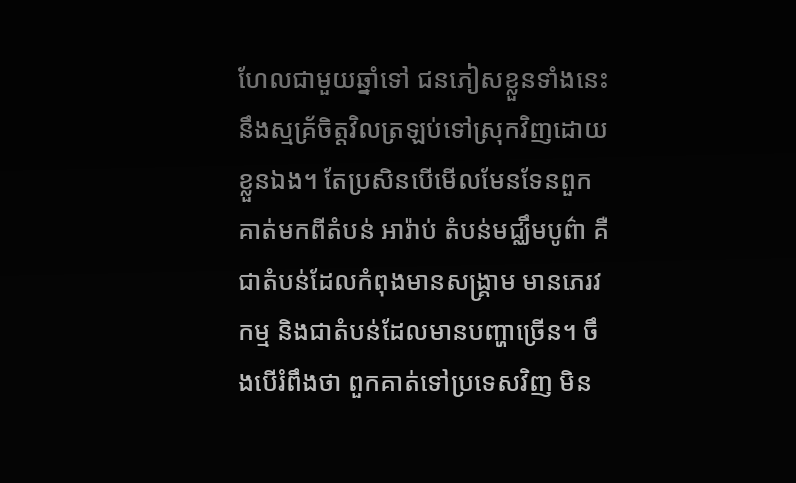ហែលជាមួយឆ្នាំទៅ ជនភៀសខ្លួនទាំងនេះនឹងស្មគ្រ័ចិត្តវិលត្រឡប់ទៅស្រុកវិញដោយខ្លួនឯង។ តែប្រសិនបើមើលមែនទែនពួកគាត់មកពីតំបន់ អារ៉ាប់ តំបន់មជ្ឈឹមបូព៌ា គឺជាតំបន់ដែលកំពុងមានសង្គ្រាម មានភេរវកម្ម និងជាតំបន់ដែលមានបញ្ហាច្រើន។ ចឹងបើរំពឹងថា ពួកគាត់ទៅប្រទេសវិញ មិន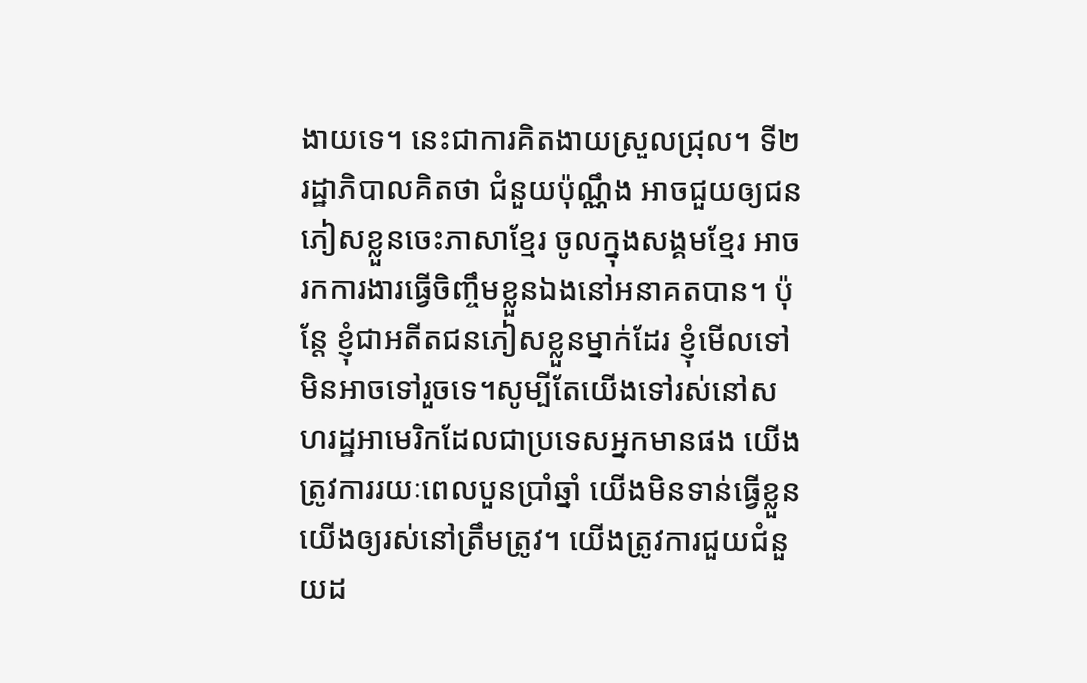ងាយទេ។ នេះជាការគិតងាយស្រួលជ្រុល។ ទី២ រដ្ឋាភិបាលគិតថា ជំនួយប៉ុណ្ណឹង អាចជួយឲ្យជនភៀសខ្លួនចេះភាសាខ្មែរ ចូលក្នុងសង្គមខ្មែរ អាចរកការងារធ្វើចិញ្ចឹមខ្លួនឯងនៅអនាគតបាន។ ប៉ុន្តែ ខ្ញុំជាអតីតជនភៀសខ្លួនម្នាក់ដែរ ខ្ញុំមើលទៅមិនអាចទៅរួចទេ។សូម្បីតែយើងទៅរស់នៅសហរដ្ឋអាមេរិកដែលជាប្រទេសអ្នកមានផង យើងត្រូវការរយៈពេលបួនប្រាំឆ្នាំ យើងមិនទាន់ធ្វើខ្លួនយើងឲ្យរស់នៅត្រឹមត្រូវ។ យើងត្រូវការជួយជំនួយដ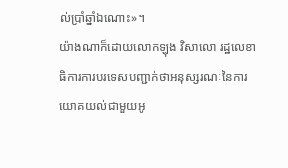ល់ប្រាំឆ្នាំឯណោះ»។
យ៉ាងណាក៏ដោយលោកឡុង វិសាលោ រដ្ឋលេខាធិការការបរទេសបញ្ជាក់ថាអនុស្សរណៈនៃការយោគយល់ជាមួយអូ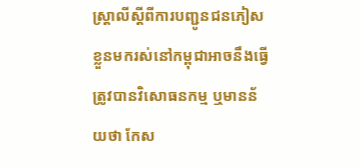ស្ត្រាលីស្តីពីការបញ្ជូនជនភៀសខ្លួនមករស់នៅកម្ពុជាអាចនឹងធ្វើត្រូវបានវិសោធនកម្ម ឬមានន័យថា កែស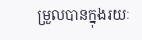ម្រួលបានក្នុងរយៈ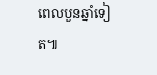ពេលបួនឆ្នាំទៀត៕